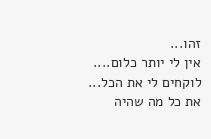זהו...
אין לי יותר כלום....
לוקחים לי את הכל...
את כל מה שהיה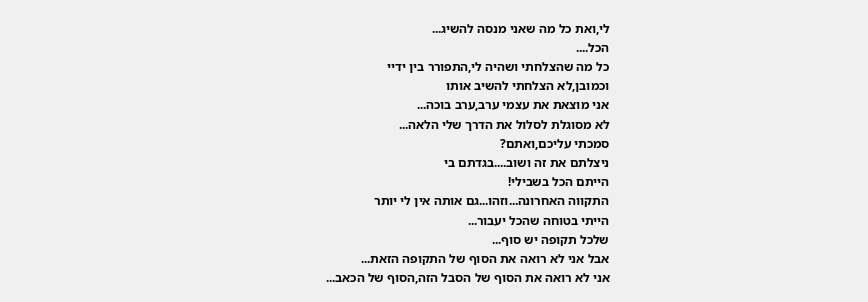לי,ואת כל מה שאני מנסה להשיג...
הכל....
כל מה שהצלחתי ושהיה לי,התפורר בין ידיי
וכמובן,לא הצלחתי להשיב אותו
אני מוצאת את עצמי ערב,ערב בוכה...
לא מסוגלת לסלול את הדרך שלי הלאה...
סמכתי עליכם,ואתם?
ניצלתם את זה ושוב....בגדתם בי
הייתם הכל בשבילי!
התקווה האחרונה...וזהו...גם אותה אין לי יותר
הייתי בטוחה שהכל יעבור...
שלכל תקופה יש סוף...
אבל אני לא רואה את הסוף של התקופה הזאת...
אני לא רואה את הסוף של הסבל הזה,הסוף של הכאב...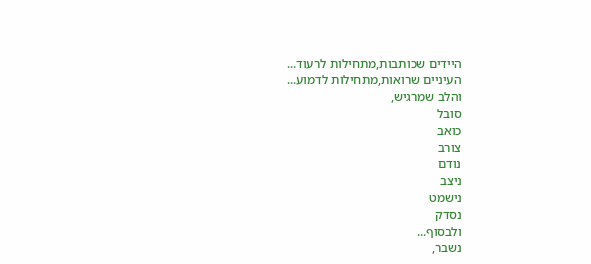היידים שכותבות,מתחילות לרעוד...
העיניים שרואות,מתחילות לדמוע...
והלב שמרגיש,
סובל
כואב
צורב
נודם
ניצב
נישמט
נסדק
ולבסוף...
נשבר,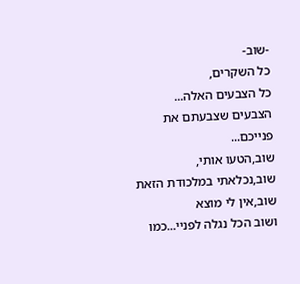-שוב-
כל השקרים,
כל הצבעים האלה...
הצבעים שצבעתם את פנייכם...
שוב,הטעו אותי,
שוב,נכלאתי במלכודת הזאת
שוב,אין לי מוצא
ושוב הכל נגלה לפניי...כמו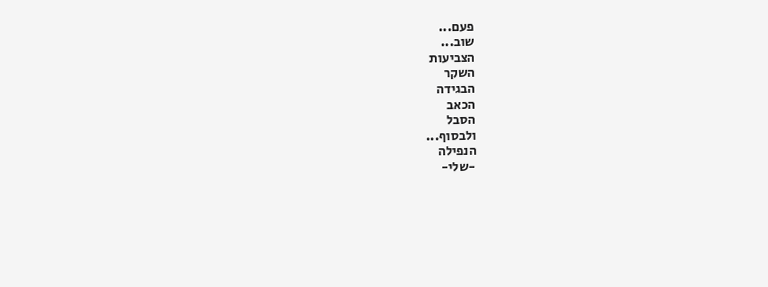פעם...
שוב...
הצביעות
השקר
הבגידה
הכאב
הסבל
ולבסוף...
הנפילה
-שלי-